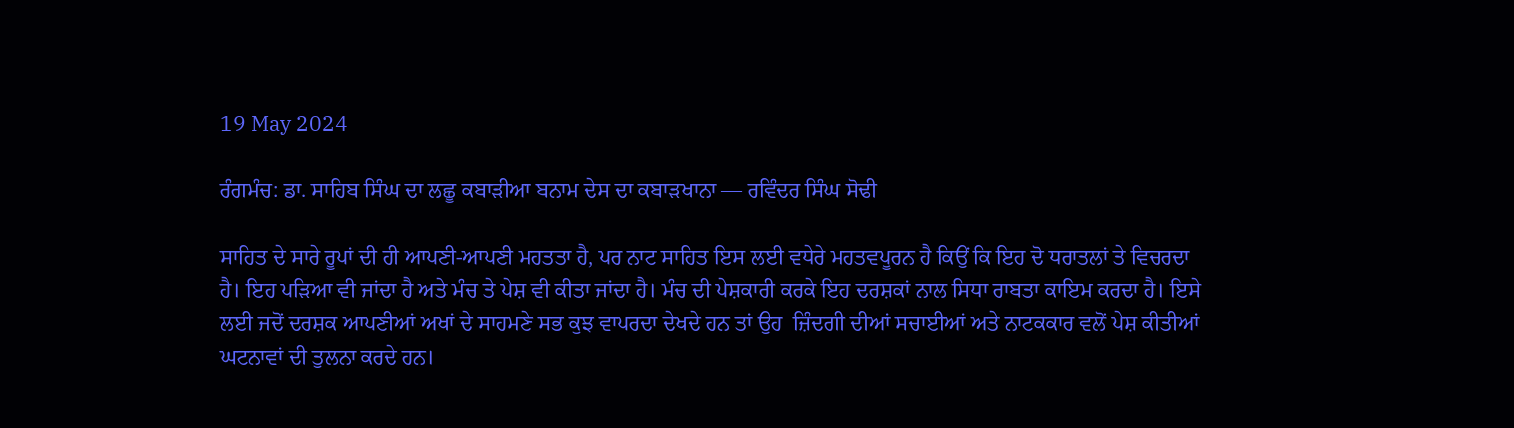19 May 2024

ਰੰਗਮੰਚ: ਡਾ. ਸਾਹਿਬ ਸਿੰਘ ਦਾ ਲਛੂ ਕਬਾੜੀਆ ਬਨਾਮ ਦੇਸ ਦਾ ਕਬਾੜਖਾਨਾ — ਰਵਿੰਦਰ ਸਿੰਘ ਸੋਢੀ

ਸਾਹਿਤ ਦੇ ਸਾਰੇ ਰੂਪਾਂ ਦੀ ਹੀ ਆਪਣੀ-ਆਪਣੀ ਮਹਤਤਾ ਹੈ, ਪਰ ਨਾਟ ਸਾਹਿਤ ਇਸ ਲਈ ਵਧੇਰੇ ਮਹਤਵਪੂਰਨ ਹੈ ਕਿਉਂ ਕਿ ਇਹ ਦੋ ਧਰਾਤਲਾਂ ਤੇ ਵਿਚਰਦਾ ਹੈ। ਇਹ ਪੜਿਆ ਵੀ ਜਾਂਦਾ ਹੈ ਅਤੇ ਮੰਚ ਤੇ ਪੇਸ਼ ਵੀ ਕੀਤਾ ਜਾਂਦਾ ਹੈ। ਮੰਚ ਦੀ ਪੇਸ਼ਕਾਰੀ ਕਰਕੇ ਇਹ ਦਰਸ਼ਕਾਂ ਨਾਲ ਸਿਧਾ ਰਾਬਤਾ ਕਾਇਮ ਕਰਦਾ ਹੈ। ਇਸੇ ਲਈ ਜਦੋਂ ਦਰਸ਼ਕ ਆਪਣੀਆਂ ਅਖਾਂ ਦੇ ਸਾਹਮਣੇ ਸਭ ਕੁਝ ਵਾਪਰਦਾ ਦੇਖਦੇ ਹਨ ਤਾਂ ਉਹ  ਜ਼ਿੰਦਗੀ ਦੀਆਂ ਸਚਾਈਆਂ ਅਤੇ ਨਾਟਕਕਾਰ ਵਲੋਂ ਪੇਸ਼ ਕੀਤੀਆਂ ਘਟਨਾਵਾਂ ਦੀ ਤੁਲਨਾ ਕਰਦੇ ਹਨ।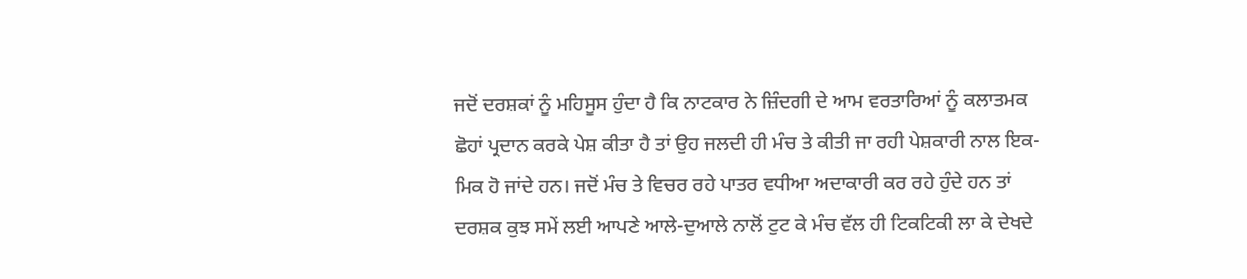ਜਦੋਂ ਦਰਸ਼ਕਾਂ ਨੂੰ ਮਹਿਸੂਸ ਹੁੰਦਾ ਹੈ ਕਿ ਨਾਟਕਾਰ ਨੇ ਜ਼ਿੰਦਗੀ ਦੇ ਆਮ ਵਰਤਾਰਿਆਂ ਨੂੰ ਕਲਾਤਮਕ ਛੋਹਾਂ ਪ੍ਰਦਾਨ ਕਰਕੇ ਪੇਸ਼ ਕੀਤਾ ਹੈ ਤਾਂ ਉਹ ਜਲਦੀ ਹੀ ਮੰਚ ਤੇ ਕੀਤੀ ਜਾ ਰਹੀ ਪੇਸ਼ਕਾਰੀ ਨਾਲ ਇਕ-ਮਿਕ ਹੋ ਜਾਂਦੇ ਹਨ। ਜਦੋਂ ਮੰਚ ਤੇ ਵਿਚਰ ਰਹੇ ਪਾਤਰ ਵਧੀਆ ਅਦਾਕਾਰੀ ਕਰ ਰਹੇ ਹੁੰਦੇ ਹਨ ਤਾਂ ਦਰਸ਼ਕ ਕੁਝ ਸਮੇਂ ਲਈ ਆਪਣੇ ਆਲੇ-ਦੁਆਲੇ ਨਾਲੋਂ ਟੁਟ ਕੇ ਮੰਚ ਵੱਲ ਹੀ ਟਿਕਟਿਕੀ ਲਾ ਕੇ ਦੇਖਦੇ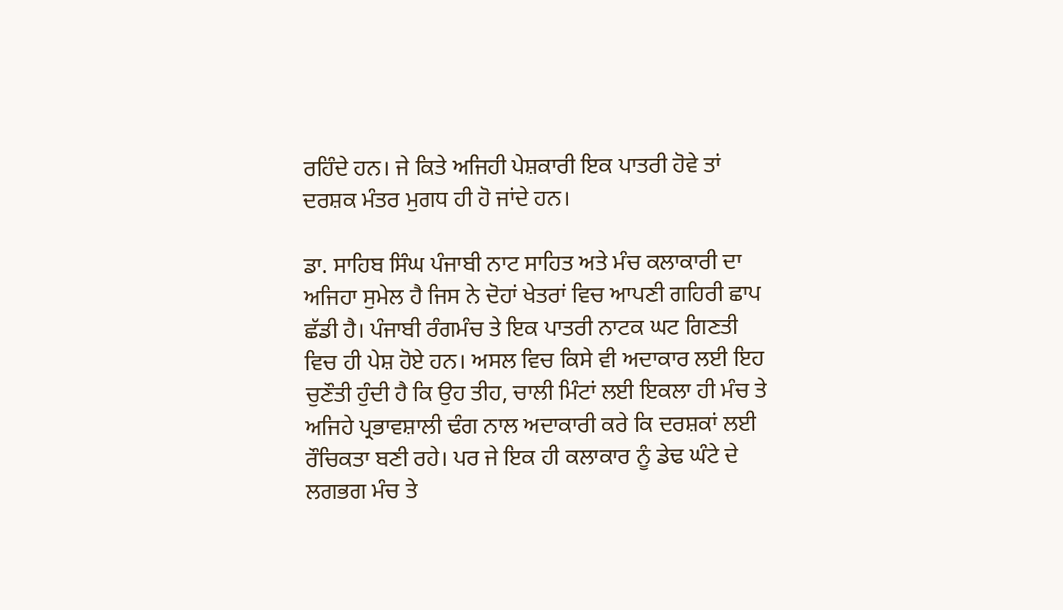ਰਹਿੰਦੇ ਹਨ। ਜੇ ਕਿਤੇ ਅਜਿਹੀ ਪੇਸ਼ਕਾਰੀ ਇਕ ਪਾਤਰੀ ਹੋਵੇ ਤਾਂ ਦਰਸ਼ਕ ਮੰਤਰ ਮੁਗਧ ਹੀ ਹੋ ਜਾਂਦੇ ਹਨ।

ਡਾ. ਸਾਹਿਬ ਸਿੰਘ ਪੰਜਾਬੀ ਨਾਟ ਸਾਹਿਤ ਅਤੇ ਮੰਚ ਕਲਾਕਾਰੀ ਦਾ ਅਜਿਹਾ ਸੁਮੇਲ ਹੈ ਜਿਸ ਨੇ ਦੋਹਾਂ ਖੇਤਰਾਂ ਵਿਚ ਆਪਣੀ ਗਹਿਰੀ ਛਾਪ ਛੱਡੀ ਹੈ। ਪੰਜਾਬੀ ਰੰਗਮੰਚ ਤੇ ਇਕ ਪਾਤਰੀ ਨਾਟਕ ਘਟ ਗਿਣਤੀ ਵਿਚ ਹੀ ਪੇਸ਼ ਹੋਏ ਹਨ। ਅਸਲ ਵਿਚ ਕਿਸੇ ਵੀ ਅਦਾਕਾਰ ਲਈ ਇਹ ਚੁਣੌਤੀ ਹੁੰਦੀ ਹੈ ਕਿ ਉਹ ਤੀਹ, ਚਾਲੀ ਮਿੰਟਾਂ ਲਈ ਇਕਲਾ ਹੀ ਮੰਚ ਤੇ ਅਜਿਹੇ ਪ੍ਰਭਾਵਸ਼ਾਲੀ ਢੰਗ ਨਾਲ ਅਦਾਕਾਰੀ ਕਰੇ ਕਿ ਦਰਸ਼ਕਾਂ ਲਈ ਰੌਚਿਕਤਾ ਬਣੀ ਰਹੇ। ਪਰ ਜੇ ਇਕ ਹੀ ਕਲਾਕਾਰ ਨੂੰ ਡੇਢ ਘੰਟੇ ਦੇ ਲਗਭਗ ਮੰਚ ਤੇ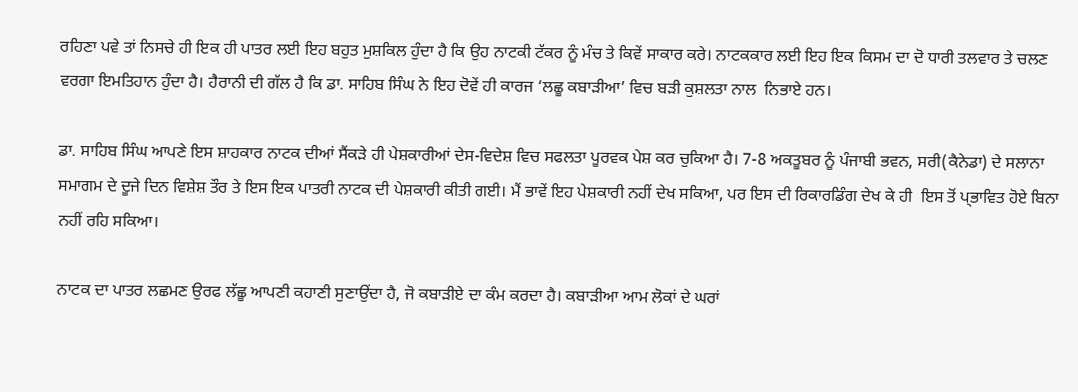ਰਹਿਣਾ ਪਵੇ ਤਾਂ ਨਿਸਚੇ ਹੀ ਇਕ ਹੀ ਪਾਤਰ ਲਈ ਇਹ ਬਹੁਤ ਮੁਸ਼ਕਿਲ ਹੁੰਦਾ ਹੈ ਕਿ ਉਹ ਨਾਟਕੀ ਟੱਕਰ ਨੂੰ ਮੰਚ ਤੇ ਕਿਵੇਂ ਸਾਕਾਰ ਕਰੇ। ਨਾਟਕਕਾਰ ਲਈ ਇਹ ਇਕ ਕਿਸਮ ਦਾ ਦੋ ਧਾਰੀ ਤਲਵਾਰ ਤੇ ਚਲਣ ਵਰਗਾ ਇਮਤਿਹਾਨ ਹੁੰਦਾ ਹੈ। ਹੈਰਾਨੀ ਦੀ ਗੱਲ ਹੈ ਕਿ ਡਾ. ਸਾਹਿਬ ਸਿੰਘ ਨੇ ਇਹ ਦੋਵੇਂ ਹੀ ਕਾਰਜ ‘ਲਛੂ ਕਬਾੜੀਆ’ ਵਿਚ ਬੜੀ ਕੁਸ਼ਲਤਾ ਨਾਲ  ਨਿਭਾਏ ਹਨ।

ਡਾ. ਸਾਹਿਬ ਸਿੰਘ ਆਪਣੇ ਇਸ ਸ਼ਾਹਕਾਰ ਨਾਟਕ ਦੀਆਂ ਸੈਂਕੜੇ ਹੀ ਪੇਸ਼ਕਾਰੀਆਂ ਦੇਸ-ਵਿਦੇਸ਼ ਵਿਚ ਸਫਲਤਾ ਪੂਰਵਕ ਪੇਸ਼ ਕਰ ਚੁਕਿਆ ਹੈ। 7-8 ਅਕਤੂਬਰ ਨੂੰ ਪੰਜਾਬੀ ਭਵਨ, ਸਰੀ(ਕੈਨੇਡਾ) ਦੇ ਸਲਾਨਾ ਸਮਾਗਮ ਦੇ ਦੂਜੇ ਦਿਨ ਵਿਸ਼ੇਸ਼ ਤੌਰ ਤੇ ਇਸ ਇਕ ਪਾਤਰੀ ਨਾਟਕ ਦੀ ਪੇਸ਼ਕਾਰੀ ਕੀਤੀ ਗਈ। ਮੈਂ ਭਾਵੇਂ ਇਹ ਪੇਸ਼ਕਾਰੀ ਨਹੀਂ ਦੇਖ ਸਕਿਆ, ਪਰ ਇਸ ਦੀ ਰਿਕਾਰਡਿੰਗ ਦੇਖ ਕੇ ਹੀ  ਇਸ ਤੋਂ ਪ੍ਭਾਵਿਤ ਹੋਏ ਬਿਨਾ ਨਹੀਂ ਰਹਿ ਸਕਿਆ।

ਨਾਟਕ ਦਾ ਪਾਤਰ ਲਛਮਣ ਉਰਫ ਲੱਛੂ ਆਪਣੀ ਕਹਾਣੀ ਸੁਣਾਉਂਦਾ ਹੈ, ਜੋ ਕਬਾੜੀਏ ਦਾ ਕੰਮ ਕਰਦਾ ਹੈ। ਕਬਾੜੀਆ ਆਮ ਲੋਕਾਂ ਦੇ ਘਰਾਂ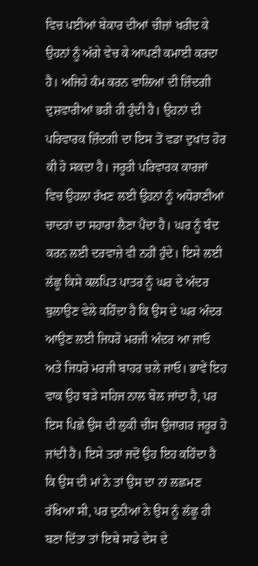ਵਿਚ ਪਈਆਂ ਬੇਕਾਰ ਦੀਆਂ ਚੀਜ਼ਾਂ ਖਰੀਦ ਕੇ ਉਹਨਾਂ ਨੂੰ ਅੱਗੇ ਵੇਚ ਕੇ ਆਪਣੀ ਕਮਾਈ ਕਰਦਾ ਹੈ। ਅਜਿਹੇ ਕੰਮ ਕਰਨ ਵਾਲਿਆਂ ਦੀ ਜ਼ਿੰਦਗੀ ਦੁਸ਼ਵਾਰੀਆਂ ਭਰੀ ਹੀ ਹੁੰਦੀ ਹੈ। ਉਹਨਾਂ ਦੀ ਪਰਿਵਾਰਕ ਜ਼ਿੰਦਗੀ ਦਾ ਇਸ ਤੋਂ ਵਡਾ ਦੁਖਾਂਤ ਹੋਰ ਕੀ ਹੋ ਸਕਦਾ ਹੈ। ਜਰੂਰੀ ਪਰਿਵਾਰਕ ਕਾਰਜਾਂ ਵਿਚ ਉਹਲਾ ਰੱਖਣ ਲਈ ਉਹਨਾਂ ਨੂੰ ਅਧੋਰਾਣੀਆਂ ਚਾਦਰਾਂ ਦਾ ਸਹਾਰਾ ਲੈਣਾ ਪੈਂਦਾ ਹੈ। ਘਰ ਨੂੰ ਬੰਦ ਕਰਨ ਲਈ ਦਰਵਾਜ਼ੇ ਵੀ ਨਹੀਂ ਹੁੰਦੇ। ਇਸੇ ਲਈ ਲੱਛੂ ਕਿਸੇ ਕਲਪਿਤ ਪਾਤਰ ਨੂੰ ਘਰ ਦੇ ਅੰਦਰ ਬੁਲਾਉਣ ਵੇਲੇ ਕਹਿੰਦਾ ਹੈ ਕਿ ਉਸ ਦੇ ਘਰ ਅੰਦਰ ਆਉਣ ਲਈ ਜਿਧਰੋ ਮਰਜੀ ਅੰਦਰ ਆ ਜਾਓ ਅਤੇ ਜਿਧਰੋ ਮਰਜੀ ਬਾਹਰ ਚਲੇ ਜਾਓ। ਭਾਵੇਂ ਇਹ ਵਾਕ ਉਹ ਬੜੇ ਸਹਿਜ ਨਾਲ ਬੋਲ ਜਾਂਦਾ ਹੈ, ਪਰ ਇਸ ਪਿਛੇ ਉਸ ਦੀ ਲੁਕੀ ਚੀਸ ਉਜਾਗਰ ਜਰੂਰ ਹੋ ਜਾਂਦੀ ਹੈ। ਇਸੇ ਤਰਾਂ ਜਦੋਂ ਉਹ ਇਹ ਕਹਿੰਦਾ ਹੈ ਕਿ ਉਸ ਦੀ ਮਾਂ ਨੇ ਤਾਂ ਉਸ ਦਾ ਨਾਂ ਲਛਮਣ ਰੱਖਿਆ ਸੀ, ਪਰ ਦੁਨੀਆਂ ਨੇ ਉਸ ਨੂੰ ਲੱਛੂ ਹੀ ਬਣਾ ਦਿੱਤਾ ਤਾਂ ਇਥੇ ਸਾਡੇ ਦੇਸ ਦੇ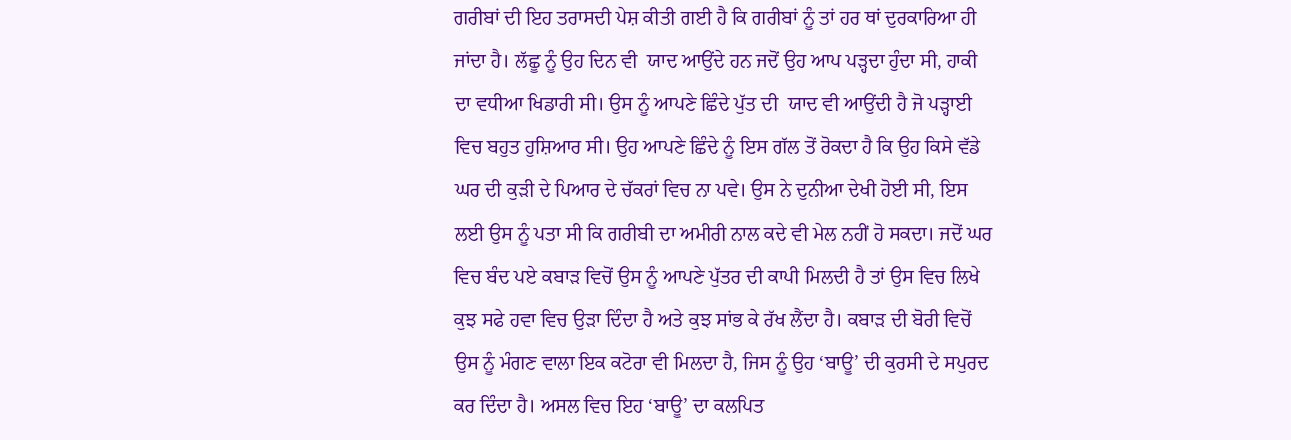ਗਰੀਬਾਂ ਦੀ ਇਹ ਤਰਾਸਦੀ ਪੇਸ਼ ਕੀਤੀ ਗਈ ਹੈ ਕਿ ਗਰੀਬਾਂ ਨੂੰ ਤਾਂ ਹਰ ਥਾਂ ਦੁਰਕਾਰਿਆ ਹੀ ਜਾਂਦਾ ਹੈ। ਲੱਛੂ ਨੂੰ ਉਹ ਦਿਨ ਵੀ  ਯਾਦ ਆਉਂਦੇ ਹਨ ਜਦੋਂ ਉਹ ਆਪ ਪੜ੍ਹਦਾ ਹੁੰਦਾ ਸੀ, ਹਾਕੀ ਦਾ ਵਧੀਆ ਖਿਡਾਰੀ ਸੀ। ਉਸ ਨੂੰ ਆਪਣੇ ਛਿੰਦੇ ਪੁੱਤ ਦੀ  ਯਾਦ ਵੀ ਆਉਂਦੀ ਹੈ ਜੋ ਪੜ੍ਹਾਈ ਵਿਚ ਬਹੁਤ ਹੁਸ਼ਿਆਰ ਸੀ। ਉਹ ਆਪਣੇ ਛਿੰਦੇ ਨੂੰ ਇਸ ਗੱਲ ਤੋਂ ਰੋਕਦਾ ਹੈ ਕਿ ਉਹ ਕਿਸੇ ਵੱਡੇ ਘਰ ਦੀ ਕੁੜੀ ਦੇ ਪਿਆਰ ਦੇ ਚੱਕਰਾਂ ਵਿਚ ਨਾ ਪਵੇ। ਉਸ ਨੇ ਦੁਨੀਆ ਦੇਖੀ ਹੋਈ ਸੀ, ਇਸ ਲਈ ਉਸ ਨੂੰ ਪਤਾ ਸੀ ਕਿ ਗਰੀਬੀ ਦਾ ਅਮੀਰੀ ਨਾਲ ਕਦੇ ਵੀ ਮੇਲ ਨਹੀਂ ਹੋ ਸਕਦਾ। ਜਦੋਂ ਘਰ ਵਿਚ ਬੰਦ ਪਏ ਕਬਾੜ ਵਿਚੋਂ ਉਸ ਨੂੰ ਆਪਣੇ ਪੁੱਤਰ ਦੀ ਕਾਪੀ ਮਿਲਦੀ ਹੈ ਤਾਂ ਉਸ ਵਿਚ ਲਿਖੇ ਕੁਝ ਸਫੇ ਹਵਾ ਵਿਚ ਉੜਾ ਦਿੰਦਾ ਹੈ ਅਤੇ ਕੁਝ ਸਾਂਭ ਕੇ ਰੱਖ ਲੈਂਦਾ ਹੈ। ਕਬਾੜ ਦੀ ਬੋਰੀ ਵਿਚੋਂ ਉਸ ਨੂੰ ਮੰਗਣ ਵਾਲਾ ਇਕ ਕਟੋਰਾ ਵੀ ਮਿਲਦਾ ਹੈ, ਜਿਸ ਨੂੰ ਉਹ ‘ਬਾਊ’ ਦੀ ਕੁਰਸੀ ਦੇ ਸਪੁਰਦ ਕਰ ਦਿੰਦਾ ਹੈ। ਅਸਲ ਵਿਚ ਇਹ ‘ਬਾਊ’ ਦਾ ਕਲਪਿਤ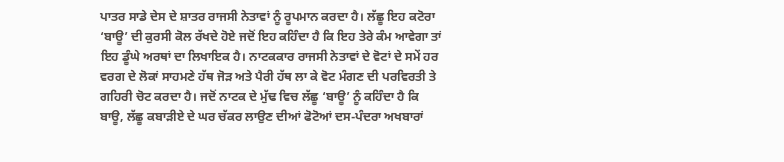ਪਾਤਰ ਸਾਡੇ ਦੇਸ ਦੇ ਸ਼ਾਤਰ ਰਾਜਸੀ ਨੇਤਾਵਾਂ ਨੂੰ ਰੂਪਮਾਨ ਕਰਦਾ ਹੈ। ਲੱਛੂ ਇਹ ਕਟੋਰਾ ‘ਬਾਊ’ ਦੀ ਕੁਰਸੀ ਕੋਲ ਰੱਖਦੇ ਹੋਏ ਜਦੋਂ ਇਹ ਕਹਿੰਦਾ ਹੈ ਕਿ ਇਹ ਤੇਰੇ ਕੰਮ ਆਵੇਗਾ ਤਾਂ ਇਹ ਡੂੰਘੇ ਅਰਥਾਂ ਦਾ ਲਿਖਾਇਕ ਹੈ। ਨਾਟਕਕਾਰ ਰਾਜਸੀ ਨੇਤਾਵਾਂ ਦੇ ਵੋਟਾਂ ਦੇ ਸਮੇਂ ਹਰ ਵਰਗ ਦੇ ਲੋਕਾਂ ਸਾਹਮਣੇ ਹੱਥ ਜੋੜ ਅਤੇ ਪੈਰੀ ਹੱਥ ਲਾ ਕੇ ਵੋਟ ਮੰਗਣ ਦੀ ਪਰਵਿਰਤੀ ਤੇ ਗਹਿਰੀ ਚੋਟ ਕਰਦਾ ਹੈ। ਜਦੋਂ ਨਾਟਕ ਦੇ ਮੁੱਢ ਵਿਚ ਲੱਛੂ ‘ਬਾਊ’ ਨੂੰ ਕਹਿੰਦਾ ਹੈ ਕਿ ਬਾਊ, ਲੱਛੂ ਕਬਾੜੀਏ ਦੇ ਘਰ ਚੱਕਰ ਲਾਉਣ ਦੀਆਂ ਫੋਟੋਆਂ ਦਸ-ਪੰਦਰਾ ਅਖਬਾਰਾਂ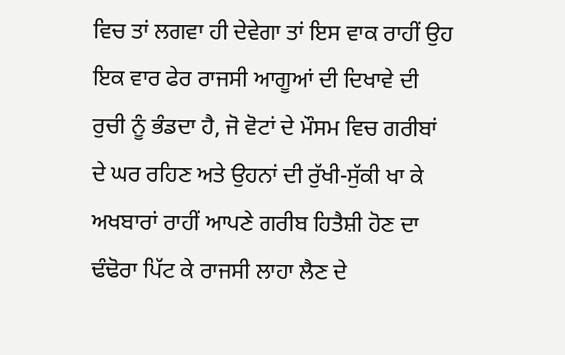ਵਿਚ ਤਾਂ ਲਗਵਾ ਹੀ ਦੇਵੇਗਾ ਤਾਂ ਇਸ ਵਾਕ ਰਾਹੀਂ ਉਹ ਇਕ ਵਾਰ ਫੇਰ ਰਾਜਸੀ ਆਗੂਆਂ ਦੀ ਦਿਖਾਵੇ ਦੀ ਰੁਚੀ ਨੂੰ ਭੰਡਦਾ ਹੈ, ਜੋ ਵੋਟਾਂ ਦੇ ਮੌਸਮ ਵਿਚ ਗਰੀਬਾਂ ਦੇ ਘਰ ਰਹਿਣ ਅਤੇ ਉਹਨਾਂ ਦੀ ਰੁੱਖੀ-ਸੁੱਕੀ ਖਾ ਕੇ ਅਖਬਾਰਾਂ ਰਾਹੀਂ ਆਪਣੇ ਗਰੀਬ ਹਿਤੈਸ਼ੀ ਹੋਣ ਦਾ ਢੰਢੋਰਾ ਪਿੱਟ ਕੇ ਰਾਜਸੀ ਲਾਹਾ ਲੈਣ ਦੇ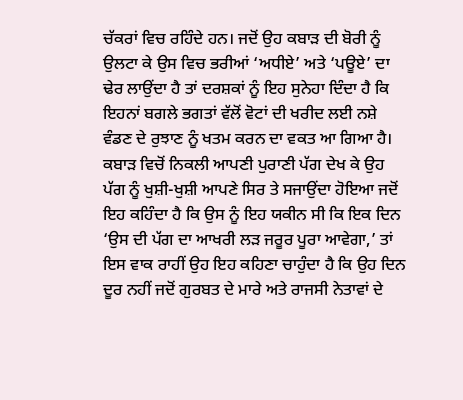ਚੱਕਰਾਂ ਵਿਚ ਰਹਿੰਦੇ ਹਨ। ਜਦੋਂ ਉਹ ਕਬਾੜ ਦੀ ਬੋਰੀ ਨੂੰ ਉਲਟਾ ਕੇ ਉਸ ਵਿਚ ਭਰੀਆਂ ‘ਅਧੀਏ’ ਅਤੇ ‘ਪਊਏ’ ਦਾ ਢੇਰ ਲਾਉਂਦਾ ਹੈ ਤਾਂ ਦਰਸ਼ਕਾਂ ਨੂੰ ਇਹ ਸੁਨੇਹਾ ਦਿੰਦਾ ਹੈ ਕਿ ਇਹਨਾਂ ਬਗਲੇ ਭਗਤਾਂ ਵੱਲੋਂ ਵੋਟਾਂ ਦੀ ਖਰੀਦ ਲਈ ਨਸ਼ੇ ਵੰਡਣ ਦੇ ਰੁਝਾਣ ਨੂੰ ਖਤਮ ਕਰਨ ਦਾ ਵਕਤ ਆ ਗਿਆ ਹੈ। ਕਬਾੜ ਵਿਚੋਂ ਨਿਕਲੀ ਆਪਣੀ ਪੁਰਾਣੀ ਪੱਗ ਦੇਖ ਕੇ ਉਹ ਪੱਗ ਨੂੰ ਖੁਸ਼ੀ-ਖੁਸ਼ੀ ਆਪਣੇ ਸਿਰ ਤੇ ਸਜਾਉਂਦਾ ਹੋਇਆ ਜਦੋਂ ਇਹ ਕਹਿੰਦਾ ਹੈ ਕਿ ਉਸ ਨੂੰ ਇਹ ਯਕੀਨ ਸੀ ਕਿ ਇਕ ਦਿਨ ‘ਉਸ ਦੀ ਪੱਗ ਦਾ ਆਖਰੀ ਲੜ ਜਰੂਰ ਪੂਰਾ ਆਵੇਗਾ,’ ਤਾਂ ਇਸ ਵਾਕ ਰਾਹੀਂ ਉਹ ਇਹ ਕਹਿਣਾ ਚਾਹੁੰਦਾ ਹੈ ਕਿ ਉਹ ਦਿਨ ਦੂਰ ਨਹੀਂ ਜਦੋਂ ਗੁਰਬਤ ਦੇ ਮਾਰੇ ਅਤੇ ਰਾਜਸੀ ਨੇਤਾਵਾਂ ਦੇ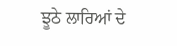ਝੂਠੇ ਲਾਰਿਆਂ ਦੇ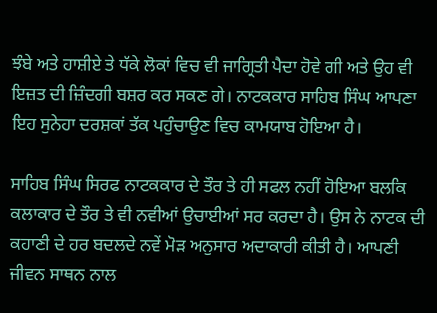ਝੰਬੇ ਅਤੇ ਹਾਸ਼ੀਏ ਤੇ ਧੱਕੇ ਲੋਕਾਂ ਵਿਚ ਵੀ ਜਾਗ੍ਰਿਤੀ ਪੈਦਾ ਹੋਵੇ ਗੀ ਅਤੇ ਉਹ ਵੀ ਇਜ਼ਤ ਦੀ ਜ਼ਿੰਦਗੀ ਬਸ਼ਰ ਕਰ ਸਕਣ ਗੇ। ਨਾਟਕਕਾਰ ਸਾਹਿਬ ਸਿੰਘ ਆਪਣਾ ਇਹ ਸੁਨੇਹਾ ਦਰਸ਼ਕਾਂ ਤੱਕ ਪਹੁੰਚਾਉਣ ਵਿਚ ਕਾਮਯਾਬ ਹੋਇਆ ਹੈ।

ਸਾਹਿਬ ਸਿੰਘ ਸਿਰਫ ਨਾਟਕਕਾਰ ਦੇ ਤੌਰ ਤੇ ਹੀ ਸਫਲ ਨਹੀਂ ਹੋਇਆ ਬਲਕਿ ਕਲਾਕਾਰ ਦੇ ਤੌਰ ਤੇ ਵੀ ਨਵੀਆਂ ਉਚਾਈਆਂ ਸਰ ਕਰਦਾ ਹੈ। ਉਸ ਨੇ ਨਾਟਕ ਦੀ ਕਹਾਣੀ ਦੇ ਹਰ ਬਦਲਦੇ ਨਵੇਂ ਮੋੜ ਅਨੁਸਾਰ ਅਦਾਕਾਰੀ ਕੀਤੀ ਹੈ। ਆਪਣੀ ਜੀਵਨ ਸਾਥਨ ਨਾਲ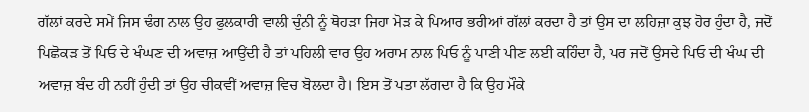ਗੱਲਾਂ ਕਰਦੇ ਸਮੇਂ ਜਿਸ ਢੰਗ ਨਾਲ ਉਹ ਫੁਲਕਾਰੀ ਵਾਲੀ ਚੁੰਨੀ ਨੂੰ ਥੋਹੜਾ ਜਿਹਾ ਮੋੜ ਕੇ ਪਿਆਰ ਭਰੀਆਂ ਗੱਲਾਂ ਕਰਦਾ ਹੈ ਤਾਂ ਉਸ ਦਾ ਲਹਿਜ਼ਾ ਕੁਝ ਹੋਰ ਹੁੰਦਾ ਹੈ, ਜਦੋਂ ਪਿਛੋਕੜ ਤੋਂ ਪਿਓ ਦੇ ਖੰਘਣ ਦੀ ਅਵਾਜ਼ ਆਉਂਦੀ ਹੈ ਤਾਂ ਪਹਿਲੀ ਵਾਰ ਉਹ ਅਰਾਮ ਨਾਲ ਪਿਓ ਨੂੰ ਪਾਣੀ ਪੀਣ ਲਈ ਕਹਿੰਦਾ ਹੈ, ਪਰ ਜਦੋਂ ਉਸਦੇ ਪਿਓ ਦੀ ਖੰਘ ਦੀ ਅਵਾਜ਼ ਬੰਦ ਹੀ ਨਹੀਂ ਹੁੰਦੀ ਤਾਂ ਉਹ ਚੀਕਵੀਂ ਅਵਾਜ਼ ਵਿਚ ਬੋਲਦਾ ਹੈ। ਇਸ ਤੋਂ ਪਤਾ ਲੱਗਦਾ ਹੈ ਕਿ ਉਹ ਮੌਕੇ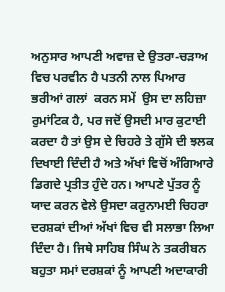ਅਨੁਸਾਰ ਆਪਣੀ ਅਵਾਜ਼ ਦੇ ਉਤਰਾ-ਚੜਾਅ ਵਿਚ ਪਰਵੀਨ ਹੈ ਪਤਨੀ ਨਾਲ ਪਿਆਰ ਭਰੀਆਂ ਗਲਾਂ  ਕਰਨ ਸਮੇਂ  ਉਸ ਦਾ ਲਹਿਜ਼ਾ ਰੁਮਾਂਟਿਕ ਹੈ, ਪਰ ਜਦੋਂ ਉਸਦੀ ਮਾਰ ਕੁਟਾਈ ਕਰਦਾ ਹੈ ਤਾਂ ਉਸ ਦੇ ਚਿਹਰੇ ਤੇ ਗੁੱਸੇ ਦੀ ਝਲਕ ਦਿਖਾਈ ਦਿੰਦੀ ਹੈ ਅਤੇ ਅੱਖਾਂ ਵਿਚੋਂ ਅੰਗਿਆਰੇ ਡਿਗਦੇ ਪ੍ਰਤੀਤ ਹੁੰਦੇ ਹਨ। ਆਪਣੇ ਪੁੱਤਰ ਨੂੰ  ਯਾਦ ਕਰਨ ਵੇਲੇ ਉਸਦਾ ਕਰੁਨਾਮਈ ਚਿਹਰਾ ਦਰਸ਼ਕਾਂ ਦੀਆਂ ਅੱਖਾਂ ਵਿਚ ਵੀ ਸਲਾਭਾ ਲਿਆ ਦਿੰਦਾ ਹੈ। ਜਿਥੇ ਸਾਹਿਬ ਸਿੰਘ ਨੇ ਤਕਰੀਬਨ ਬਹੁਤਾ ਸਮਾਂ ਦਰਸ਼ਕਾਂ ਨੂੰ ਆਪਣੀ ਅਦਾਕਾਰੀ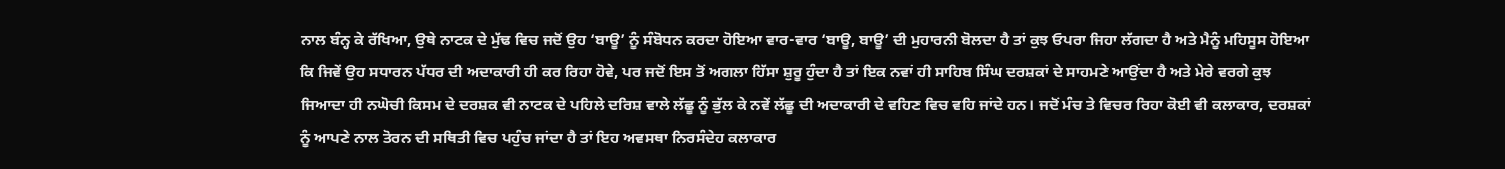ਨਾਲ ਬੰਨ੍ਹ ਕੇ ਰੱਖਿਆ, ਉਥੇ ਨਾਟਕ ਦੇ ਮੁੱਢ ਵਿਚ ਜਦੋਂ ਉਹ ‘ਬਾਊ’ ਨੂੰ ਸੰਬੋਧਨ ਕਰਦਾ ਹੋਇਆ ਵਾਰ-ਵਾਰ ‘ਬਾਊ, ਬਾਊ’ ਦੀ ਮੁਹਾਰਨੀ ਬੋਲਦਾ ਹੈ ਤਾਂ ਕੁਝ ਓਪਰਾ ਜਿਹਾ ਲੱਗਦਾ ਹੈ ਅਤੇ ਮੈਨੂੰ ਮਹਿਸੂਸ ਹੋਇਆ ਕਿ ਜਿਵੇਂ ਉਹ ਸਧਾਰਨ ਪੱਧਰ ਦੀ ਅਦਾਕਾਰੀ ਹੀ ਕਰ ਰਿਹਾ ਹੋਵੇ, ਪਰ ਜਦੋਂ ਇਸ ਤੋਂ ਅਗਲਾ ਹਿੱਸਾ ਸ਼ੁਰੂ ਹੁੰਦਾ ਹੈ ਤਾਂ ਇਕ ਨਵਾਂ ਹੀ ਸਾਹਿਬ ਸਿੰਘ ਦਰਸ਼ਕਾਂ ਦੇ ਸਾਹਮਣੇ ਆਉਂਦਾ ਹੈ ਅਤੇ ਮੇਰੇ ਵਰਗੇ ਕੁਝ ਜਿਆਦਾ ਹੀ ਨਘੋਚੀ ਕਿਸਮ ਦੇ ਦਰਸ਼ਕ ਵੀ ਨਾਟਕ ਦੇ ਪਹਿਲੇ ਦਰਿਸ਼ ਵਾਲੇ ਲੱਛੂ ਨੂੰ ਭੁੱਲ ਕੇ ਨਵੇਂ ਲੱਛੂ ਦੀ ਅਦਾਕਾਰੀ ਦੇ ਵਹਿਣ ਵਿਚ ਵਹਿ ਜਾਂਦੇ ਹਨ। ਜਦੋਂ ਮੰਚ ਤੇ ਵਿਚਰ ਰਿਹਾ ਕੋਈ ਵੀ ਕਲਾਕਾਰ, ਦਰਸ਼ਕਾਂ ਨੂੰ ਆਪਣੇ ਨਾਲ ਤੋਰਨ ਦੀ ਸਥਿਤੀ ਵਿਚ ਪਹੁੰਚ ਜਾਂਦਾ ਹੈ ਤਾਂ ਇਹ ਅਵਸਥਾ ਨਿਰਸੰਦੇਹ ਕਲਾਕਾਰ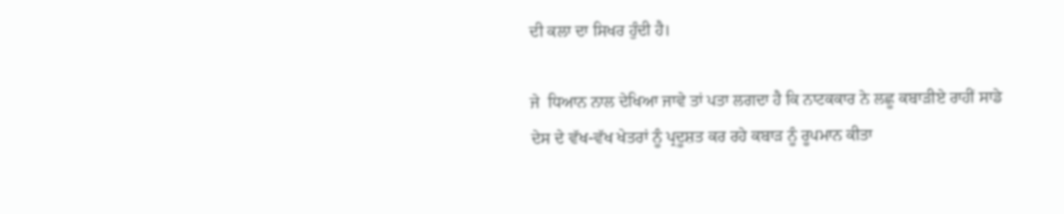ਦੀ ਕਲਾ ਦਾ ਸਿਖਰ ਹੁੰਦੀ ਹੈ।

ਜੇ  ਧਿਆਨ ਨਾਲ ਦੇਖਿਆ ਜਾਵੇ ਤਾਂ ਪਤਾ ਲਗਦਾ ਹੈ ਕਿ ਨਾਟਕਕਾਰ ਨੇ ਲਛੂ ਕਬਾੜੀਏ ਰਾਹੀਂ ਸਾਡੇ ਦੇਸ ਦੇ ਵੱਖ-ਵੱਖ ਖੇਤਰਾਂ ਨੂੰ ਪ੍ਰਦੂਸ਼ਤ ਕਰ ਰਹੇ ਕਬਾੜ ਨੂੰ ਰੂਪਮਾਨ ਕੀਤਾ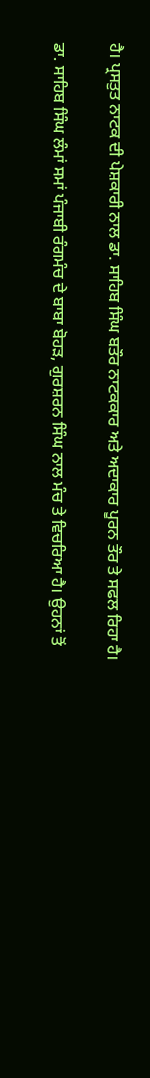ਹੈ। ਪ੍ਰਸਤੁਤ ਨਾਟਕ ਦੀ ਪੇਸ਼ਕਾਰੀ ਨਾਲ ਡਾ. ਸਾਹਿਬ ਸਿੰਘ ਬਤੌਰ ਨਾਟਕਕਾਰ ਅਤੇ ਅਦਾਕਾਰ ਪੂਰਨ ਤੌਰ ਤੇ ਸਫਲ ਰਿਹਾ ਹੈ।

ਡਾ. ਸਾਹਿਬ ਸਿੰਘ ਲੰਮਾਂ ਸਮਾਂ ਪੰਜਾਬੀ ਰੰਗਮੰਚ ਦੇ ਬਾਬਾ ਬੋਹੜ, ਗੁਰਸ਼ਰਨ ਸਿੰਘ ਨਾਲ ਮੰਚ ਤੇ ਵਿਚਰਿਆ ਹੈ। ਉਹਨਾਂ ਤੋਂ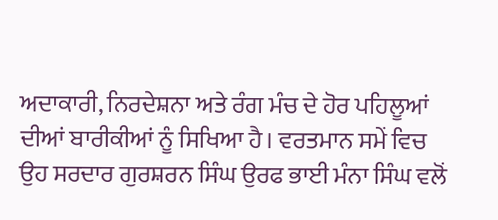ਅਦਾਕਾਰੀ, ਨਿਰਦੇਸ਼ਨਾ ਅਤੇ ਰੰਗ ਮੰਚ ਦੇ ਹੋਰ ਪਹਿਲੂਆਂ ਦੀਆਂ ਬਾਰੀਕੀਆਂ ਨੂੰ ਸਿਖਿਆ ਹੈ। ਵਰਤਮਾਨ ਸਮੇਂ ਵਿਚ ਉਹ ਸਰਦਾਰ ਗੁਰਸ਼ਰਨ ਸਿੰਘ ਉਰਫ ਭਾਈ ਮੰਨਾ ਸਿੰਘ ਵਲੋਂ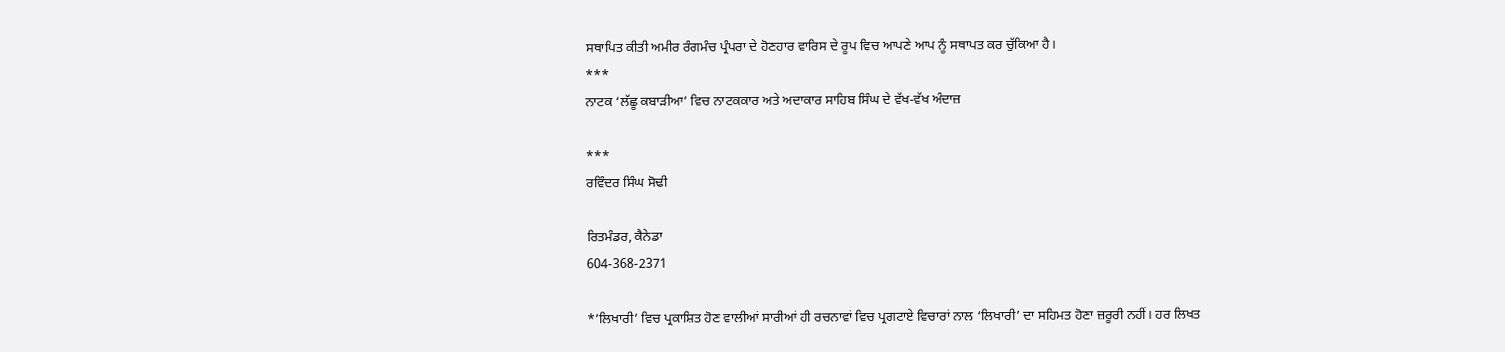ਸਥਾਪਿਤ ਕੀਤੀ ਅਮੀਰ ਰੰਗਮੰਚ ਪ੍ਰੰਪਰਾ ਦੇ ਹੋਣਹਾਰ ਵਾਰਿਸ ਦੇ ਰੂਪ ਵਿਚ ਆਪਣੇ ਆਪ ਨੂੰ ਸਥਾਪਤ ਕਰ ਚੁੱਕਿਆ ਹੈ।
***
ਨਾਟਕ ‘ਲੱਛੂ ਕਬਾੜੀਆ’ ਵਿਚ ਨਾਟਕਕਾਰ ਅਤੇ ਅਦਾਕਾਰ ਸਾਹਿਬ ਸਿੰਘ ਦੇ ਵੱਖ-ਵੱਖ ਅੰਦਾਜ਼

***
ਰਵਿੰਦਰ ਸਿੰਘ ਸੋਢੀ

ਰਿਤਮੰਡਰ, ਕੈਨੇਡਾ
604-368-2371

*’ਲਿਖਾਰੀ’ ਵਿਚ ਪ੍ਰਕਾਸ਼ਿਤ ਹੋਣ ਵਾਲੀਆਂ ਸਾਰੀਆਂ ਹੀ ਰਚਨਾਵਾਂ ਵਿਚ ਪ੍ਰਗਟਾਏ ਵਿਚਾਰਾਂ ਨਾਲ ‘ਲਿਖਾਰੀ’ ਦਾ ਸਹਿਮਤ ਹੋਣਾ ਜ਼ਰੂਰੀ ਨਹੀਂ। ਹਰ ਲਿਖਤ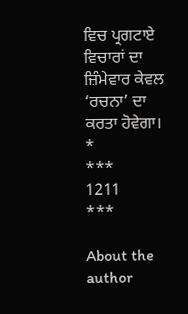ਵਿਚ ਪ੍ਰਗਟਾਏ ਵਿਚਾਰਾਂ ਦਾ ਜ਼ਿੰਮੇਵਾਰ ਕੇਵਲ ‘ਰਚਨਾ’ ਦਾ ਕਰਤਾ ਹੋਵੇਗਾ।
*
***
1211
***

About the author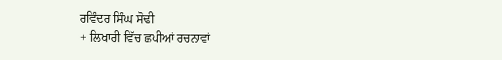ਰਵਿੰਦਰ ਸਿੰਘ ਸੋਢੀ
+ ਲਿਖਾਰੀ ਵਿੱਚ ਛਪੀਆਂ ਰਚਨਾਵਾਂ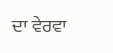ਦਾ ਵੇਰਵਾ